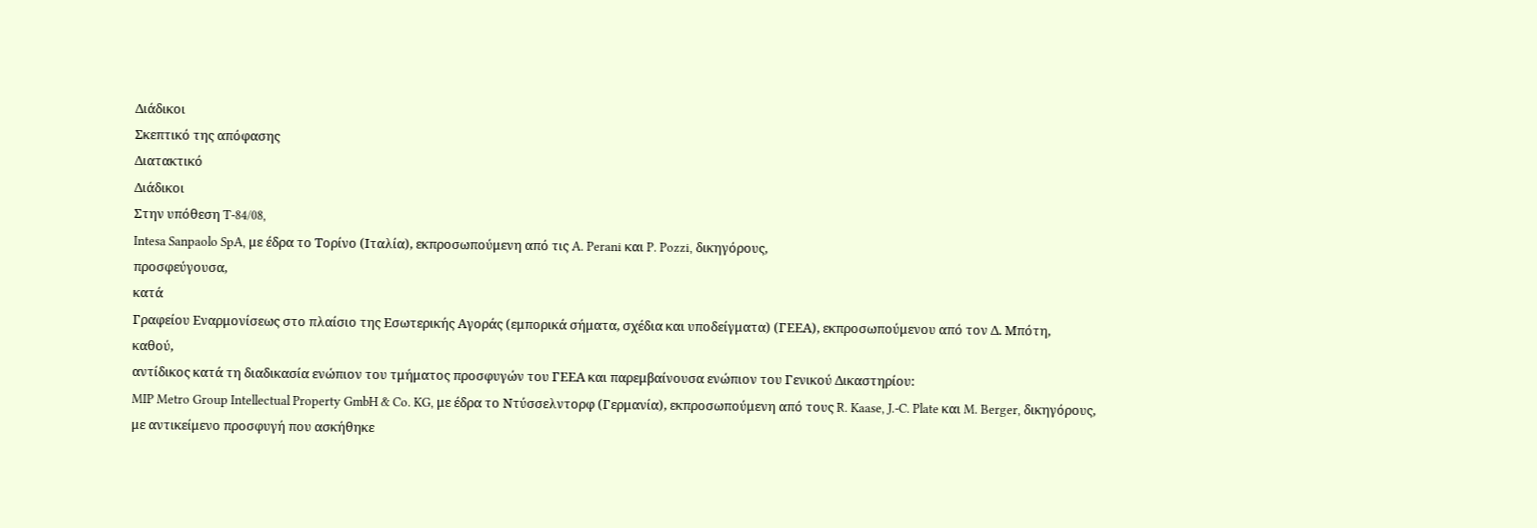Διάδικοι
Σκεπτικό της απόφασης
Διατακτικό
Διάδικοι
Στην υπόθεση T‑84/08,
Intesa Sanpaolo SpA, με έδρα το Τορίνο (Ιταλία), εκπροσωπούμενη από τις A. Perani και P. Pozzi, δικηγόρους,
προσφεύγουσα,
κατά
Γραφείου Εναρμονίσεως στο πλαίσιο της Εσωτερικής Αγοράς (εμπορικά σήματα, σχέδια και υποδείγματα) (ΓΕΕΑ), εκπροσωπούμενου από τον Δ. Μπότη,
καθού,
αντίδικος κατά τη διαδικασία ενώπιον του τμήματος προσφυγών του ΓΕΕΑ και παρεμβαίνουσα ενώπιον του Γενικού Δικαστηρίου:
MIP Metro Group Intellectual Property GmbH & Co. KG, με έδρα το Ντύσσελντορφ (Γερμανία), εκπροσωπούμενη από τους R. Kaase, J.‑C. Plate και M. Berger, δικηγόρους,
με αντικείμενο προσφυγή που ασκήθηκε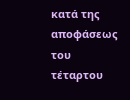κατά της αποφάσεως του τέταρτου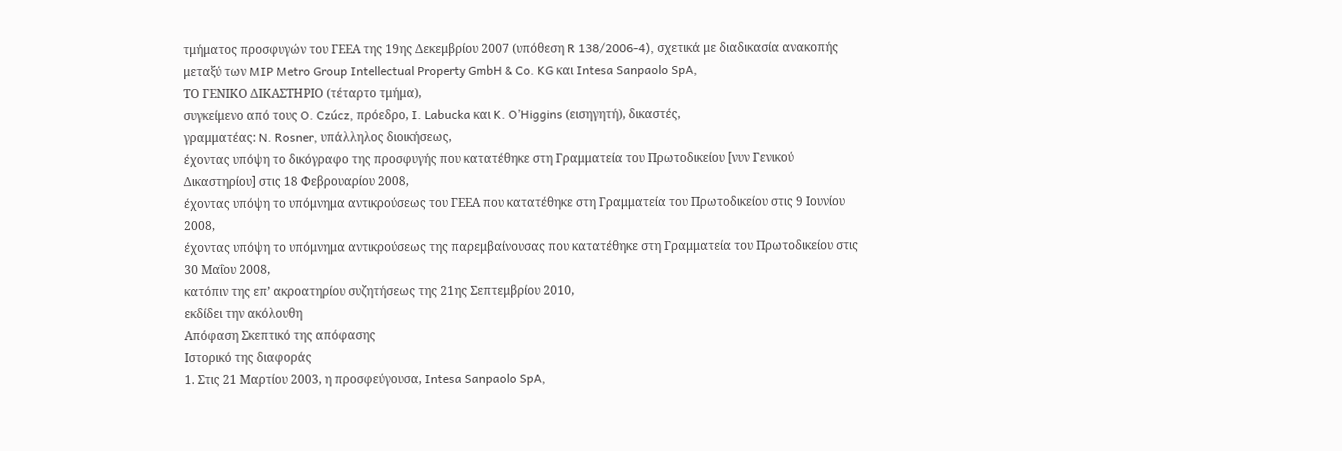τμήματος προσφυγών του ΓΕΕΑ της 19ης Δεκεμβρίου 2007 (υπόθεση R 138/2006-4), σχετικά με διαδικασία ανακοπής μεταξύ των MIP Metro Group Intellectual Property GmbH & Co. KG και Intesa Sanpaolo SpA,
ΤΟ ΓΕΝΙΚΟ ΔΙΚΑΣΤΗΡΙΟ (τέταρτο τμήμα),
συγκείμενο από τους O. Czúcz, πρόεδρο, I. Labucka και K. O’Higgins (εισηγητή), δικαστές,
γραμματέας: N. Rosner, υπάλληλος διοικήσεως,
έχοντας υπόψη το δικόγραφο της προσφυγής που κατατέθηκε στη Γραμματεία του Πρωτοδικείου [νυν Γενικού Δικαστηρίου] στις 18 Φεβρουαρίου 2008,
έχοντας υπόψη το υπόμνημα αντικρούσεως του ΓΕΕΑ που κατατέθηκε στη Γραμματεία του Πρωτοδικείου στις 9 Ιουνίου 2008,
έχοντας υπόψη το υπόμνημα αντικρούσεως της παρεμβαίνουσας που κατατέθηκε στη Γραμματεία του Πρωτοδικείου στις 30 Μαΐου 2008,
κατόπιν της επ’ ακροατηρίου συζητήσεως της 21ης Σεπτεμβρίου 2010,
εκδίδει την ακόλουθη
Απόφαση Σκεπτικό της απόφασης
Ιστορικό της διαφοράς
1. Στις 21 Μαρτίου 2003, η προσφεύγουσα, Intesa Sanpaolo SpA,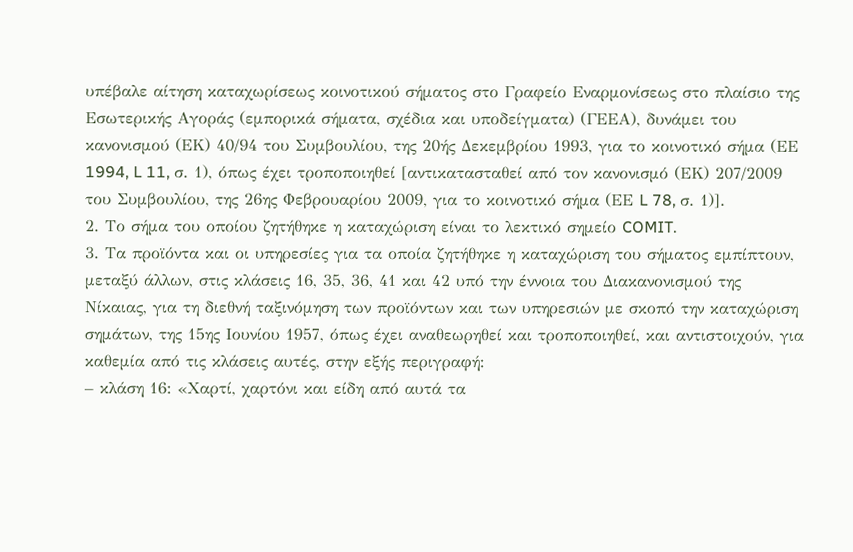υπέβαλε αίτηση καταχωρίσεως κοινοτικού σήματος στο Γραφείο Εναρμονίσεως στο πλαίσιο της Εσωτερικής Αγοράς (εμπορικά σήματα, σχέδια και υποδείγματα) (ΓΕΕΑ), δυνάμει του κανονισμού (ΕΚ) 40/94 του Συμβουλίου, της 20ής Δεκεμβρίου 1993, για το κοινοτικό σήμα (ΕΕ 1994, L 11, σ. 1), όπως έχει τροποποιηθεί [αντικατασταθεί από τον κανονισμό (ΕΚ) 207/2009 του Συμβουλίου, της 26ης Φεβρουαρίου 2009, για το κοινοτικό σήμα (ΕΕ L 78, σ. 1)].
2. Το σήμα του οποίου ζητήθηκε η καταχώριση είναι το λεκτικό σημείο COMIT.
3. Τα προϊόντα και οι υπηρεσίες για τα οποία ζητήθηκε η καταχώριση του σήματος εμπίπτουν, μεταξύ άλλων, στις κλάσεις 16, 35, 36, 41 και 42 υπό την έννοια του Διακανονισμού της Νίκαιας, για τη διεθνή ταξινόμηση των προϊόντων και των υπηρεσιών με σκοπό την καταχώριση σημάτων, της 15ης Ιουνίου 1957, όπως έχει αναθεωρηθεί και τροποποιηθεί, και αντιστοιχούν, για καθεμία από τις κλάσεις αυτές, στην εξής περιγραφή:
– κλάση 16: «Χαρτί, χαρτόνι και είδη από αυτά τα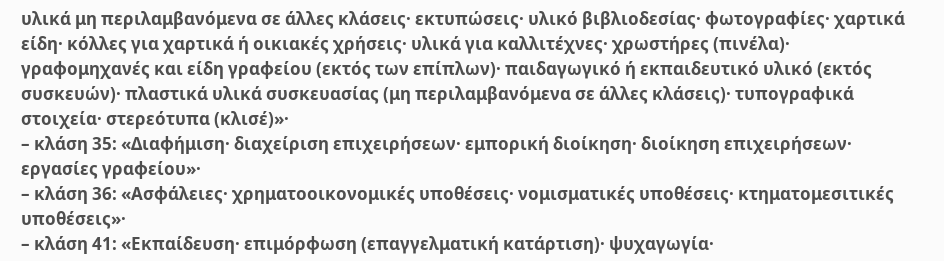υλικά μη περιλαμβανόμενα σε άλλες κλάσεις· εκτυπώσεις· υλικό βιβλιοδεσίας· φωτογραφίες· χαρτικά είδη· κόλλες για χαρτικά ή οικιακές χρήσεις· υλικά για καλλιτέχνες· χρωστήρες (πινέλα)· γραφομηχανές και είδη γραφείου (εκτός των επίπλων)· παιδαγωγικό ή εκπαιδευτικό υλικό (εκτός συσκευών)· πλαστικά υλικά συσκευασίας (μη περιλαμβανόμενα σε άλλες κλάσεις)· τυπογραφικά στοιχεία· στερεότυπα (κλισέ)»·
– κλάση 35: «Διαφήμιση· διαχείριση επιχειρήσεων· εμπορική διοίκηση· διοίκηση επιχειρήσεων· εργασίες γραφείου»·
– κλάση 36: «Ασφάλειες· χρηματοοικονομικές υποθέσεις· νομισματικές υποθέσεις· κτηματομεσιτικές υποθέσεις»·
– κλάση 41: «Εκπαίδευση· επιμόρφωση (επαγγελματική κατάρτιση)· ψυχαγωγία·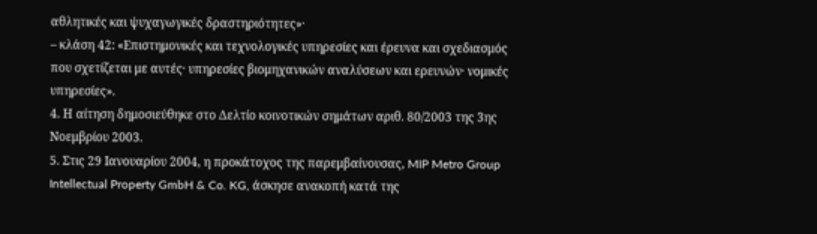αθλητικές και ψυχαγωγικές δραστηριότητες»·
– κλάση 42: «Επιστημονικές και τεχνολογικές υπηρεσίες και έρευνα και σχεδιασμός που σχετίζεται με αυτές· υπηρεσίες βιομηχανικών αναλύσεων και ερευνών· νομικές υπηρεσίες».
4. Η αίτηση δημοσιεύθηκε στο Δελτίο κοινοτικών σημάτων αριθ. 80/2003 της 3ης Νοεμβρίου 2003.
5. Στις 29 Ιανουαρίου 2004, η προκάτοχος της παρεμβαίνουσας, MIP Metro Group Intellectual Property GmbH & Co. KG, άσκησε ανακοπή κατά της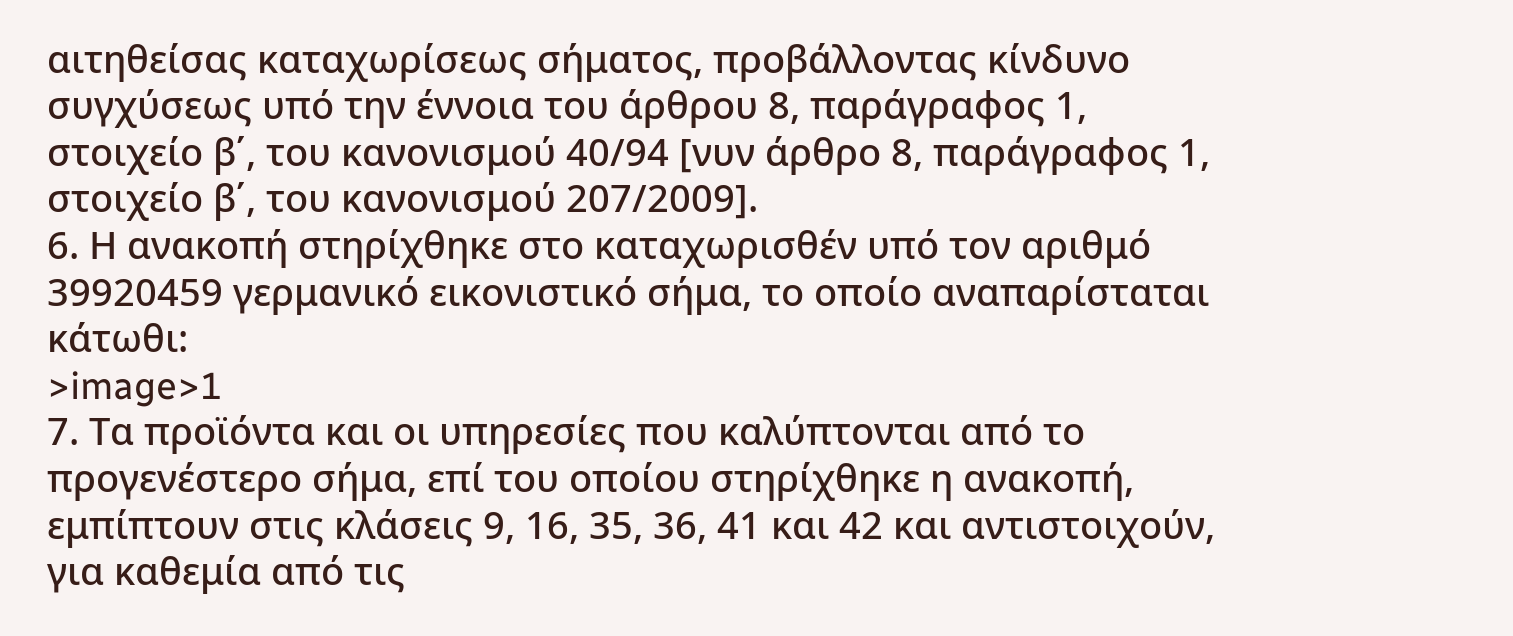αιτηθείσας καταχωρίσεως σήματος, προβάλλοντας κίνδυνο συγχύσεως υπό την έννοια του άρθρου 8, παράγραφος 1, στοιχείο β΄, του κανονισμού 40/94 [νυν άρθρο 8, παράγραφος 1, στοιχείο β΄, του κανονισμού 207/2009].
6. Η ανακοπή στηρίχθηκε στο καταχωρισθέν υπό τον αριθμό 39920459 γερμανικό εικονιστικό σήμα, το οποίο αναπαρίσταται κάτωθι:
>image>1
7. Τα προϊόντα και οι υπηρεσίες που καλύπτονται από το προγενέστερο σήμα, επί του οποίου στηρίχθηκε η ανακοπή, εμπίπτουν στις κλάσεις 9, 16, 35, 36, 41 και 42 και αντιστοιχούν, για καθεμία από τις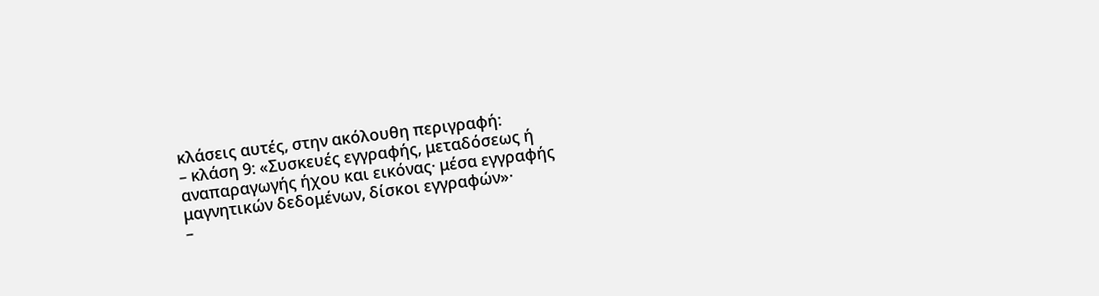κλάσεις αυτές, στην ακόλουθη περιγραφή:
– κλάση 9: «Συσκευές εγγραφής, μεταδόσεως ή αναπαραγωγής ήχου και εικόνας· μέσα εγγραφής μαγνητικών δεδομένων, δίσκοι εγγραφών»·
–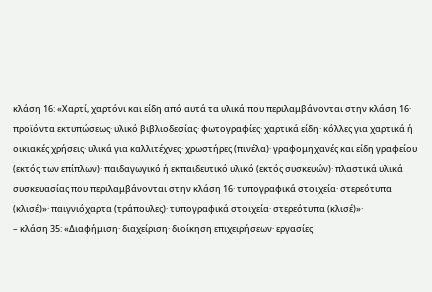κλάση 16: «Χαρτί, χαρτόνι και είδη από αυτά τα υλικά που περιλαμβάνονται στην κλάση 16· προϊόντα εκτυπώσεως· υλικό βιβλιοδεσίας· φωτογραφίες· χαρτικά είδη· κόλλες για χαρτικά ή οικιακές χρήσεις· υλικά για καλλιτέχνες· χρωστήρες (πινέλα)· γραφομηχανές και είδη γραφείου (εκτός των επίπλων)· παιδαγωγικό ή εκπαιδευτικό υλικό (εκτός συσκευών)· πλαστικά υλικά συσκευασίας που περιλαμβάνονται στην κλάση 16· τυπογραφικά στοιχεία· στερεότυπα (κλισέ)»· παιγνιόχαρτα (τράπουλες)· τυπογραφικά στοιχεία· στερεότυπα (κλισέ)»·
– κλάση 35: «Διαφήμιση· διαχείριση· διοίκηση επιχειρήσεων· εργασίες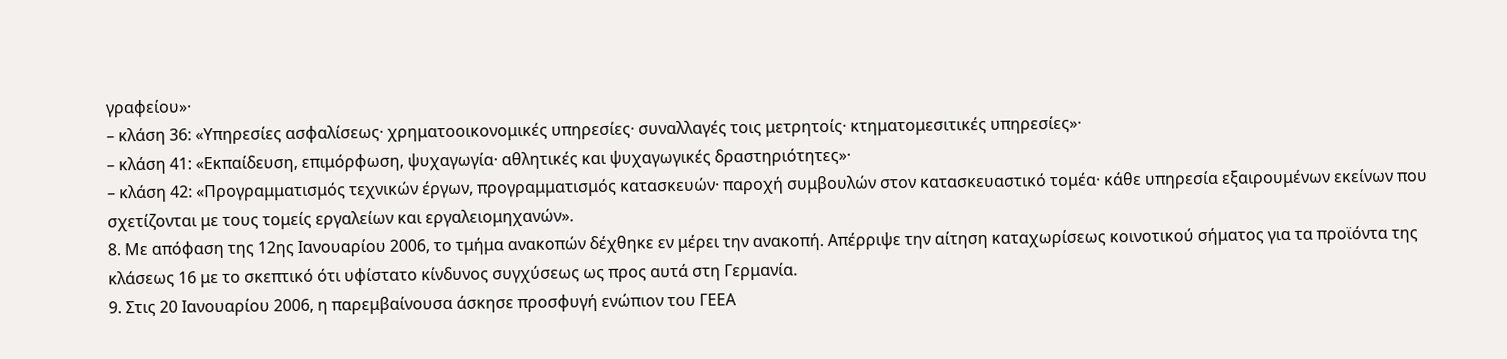γραφείου»·
– κλάση 36: «Υπηρεσίες ασφαλίσεως· χρηματοοικονομικές υπηρεσίες· συναλλαγές τοις μετρητοίς· κτηματομεσιτικές υπηρεσίες»·
– κλάση 41: «Εκπαίδευση, επιμόρφωση, ψυχαγωγία· αθλητικές και ψυχαγωγικές δραστηριότητες»·
– κλάση 42: «Προγραμματισμός τεχνικών έργων, προγραμματισμός κατασκευών· παροχή συμβουλών στον κατασκευαστικό τομέα· κάθε υπηρεσία εξαιρουμένων εκείνων που σχετίζονται με τους τομείς εργαλείων και εργαλειομηχανών».
8. Με απόφαση της 12ης Ιανουαρίου 2006, το τμήμα ανακοπών δέχθηκε εν μέρει την ανακοπή. Απέρριψε την αίτηση καταχωρίσεως κοινοτικού σήματος για τα προϊόντα της κλάσεως 16 με το σκεπτικό ότι υφίστατο κίνδυνος συγχύσεως ως προς αυτά στη Γερμανία.
9. Στις 20 Ιανουαρίου 2006, η παρεμβαίνουσα άσκησε προσφυγή ενώπιον του ΓΕΕΑ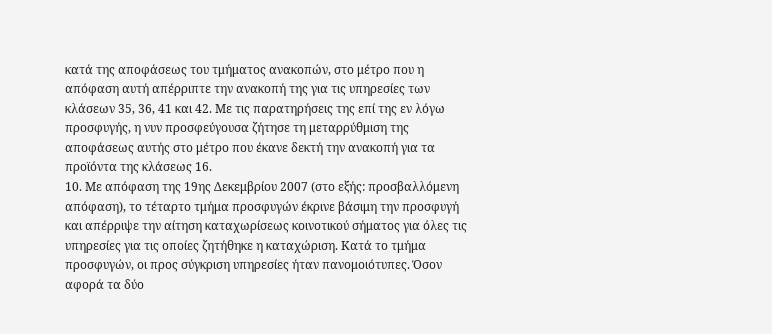κατά της αποφάσεως του τμήματος ανακοπών, στο μέτρο που η απόφαση αυτή απέρριπτε την ανακοπή της για τις υπηρεσίες των κλάσεων 35, 36, 41 και 42. Με τις παρατηρήσεις της επί της εν λόγω προσφυγής, η νυν προσφεύγουσα ζήτησε τη μεταρρύθμιση της αποφάσεως αυτής στο μέτρο που έκανε δεκτή την ανακοπή για τα προϊόντα της κλάσεως 16.
10. Με απόφαση της 19ης Δεκεμβρίου 2007 (στο εξής: προσβαλλόμενη απόφαση), το τέταρτο τμήμα προσφυγών έκρινε βάσιμη την προσφυγή και απέρριψε την αίτηση καταχωρίσεως κοινοτικού σήματος για όλες τις υπηρεσίες για τις οποίες ζητήθηκε η καταχώριση. Κατά το τμήμα προσφυγών, οι προς σύγκριση υπηρεσίες ήταν πανομοιότυπες. Όσον αφορά τα δύο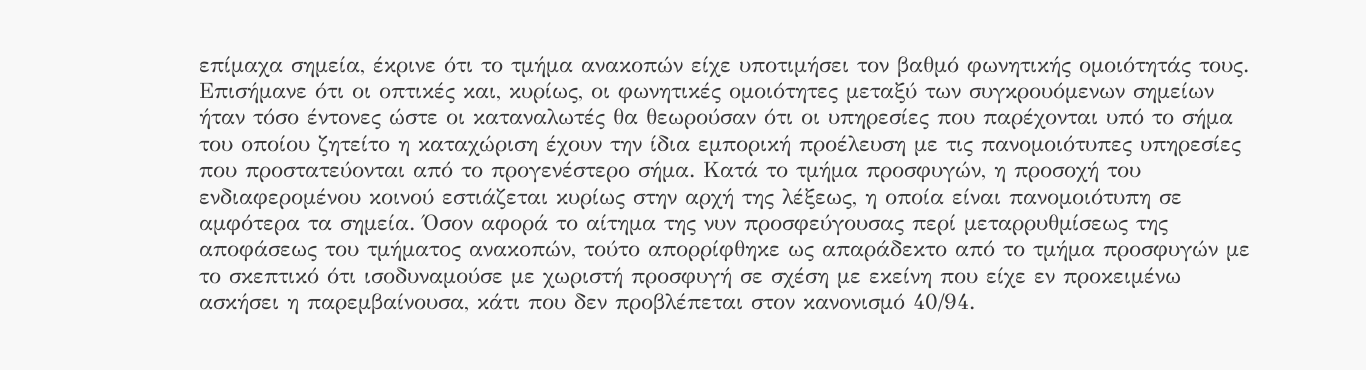επίμαχα σημεία, έκρινε ότι το τμήμα ανακοπών είχε υποτιμήσει τον βαθμό φωνητικής ομοιότητάς τους. Επισήμανε ότι οι οπτικές και, κυρίως, οι φωνητικές ομοιότητες μεταξύ των συγκρουόμενων σημείων ήταν τόσο έντονες ώστε οι καταναλωτές θα θεωρούσαν ότι οι υπηρεσίες που παρέχονται υπό το σήμα του οποίου ζητείτο η καταχώριση έχουν την ίδια εμπορική προέλευση με τις πανομοιότυπες υπηρεσίες που προστατεύονται από το προγενέστερο σήμα. Κατά το τμήμα προσφυγών, η προσοχή του ενδιαφερομένου κοινού εστιάζεται κυρίως στην αρχή της λέξεως, η οποία είναι πανομοιότυπη σε αμφότερα τα σημεία. Όσον αφορά το αίτημα της νυν προσφεύγουσας περί μεταρρυθμίσεως της αποφάσεως του τμήματος ανακοπών, τούτο απορρίφθηκε ως απαράδεκτο από το τμήμα προσφυγών με το σκεπτικό ότι ισοδυναμούσε με χωριστή προσφυγή σε σχέση με εκείνη που είχε εν προκειμένω ασκήσει η παρεμβαίνουσα, κάτι που δεν προβλέπεται στον κανονισμό 40/94.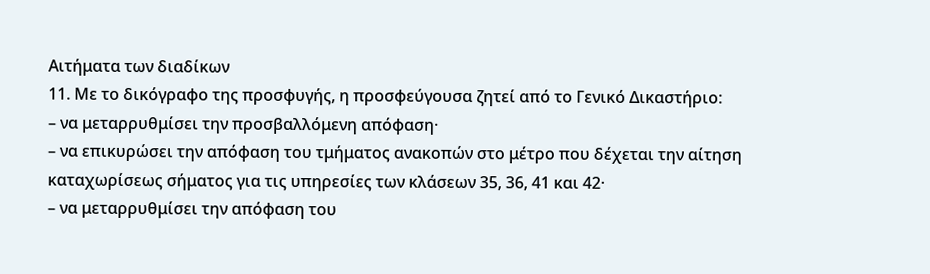Αιτήματα των διαδίκων
11. Με το δικόγραφο της προσφυγής, η προσφεύγουσα ζητεί από το Γενικό Δικαστήριο:
– να μεταρρυθμίσει την προσβαλλόμενη απόφαση·
– να επικυρώσει την απόφαση του τμήματος ανακοπών στο μέτρο που δέχεται την αίτηση καταχωρίσεως σήματος για τις υπηρεσίες των κλάσεων 35, 36, 41 και 42·
– να μεταρρυθμίσει την απόφαση του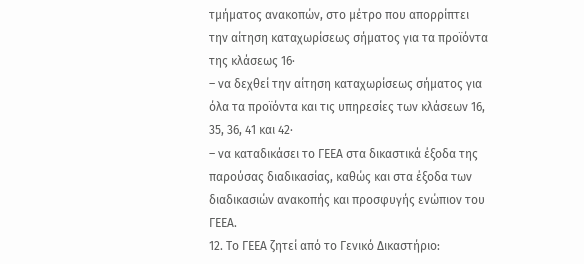τμήματος ανακοπών, στο μέτρο που απορρίπτει την αίτηση καταχωρίσεως σήματος για τα προϊόντα της κλάσεως 16·
– να δεχθεί την αίτηση καταχωρίσεως σήματος για όλα τα προϊόντα και τις υπηρεσίες των κλάσεων 16, 35, 36, 41 και 42·
– να καταδικάσει το ΓΕΕΑ στα δικαστικά έξοδα της παρούσας διαδικασίας, καθώς και στα έξοδα των διαδικασιών ανακοπής και προσφυγής ενώπιον του ΓΕΕΑ.
12. Το ΓΕΕΑ ζητεί από το Γενικό Δικαστήριο: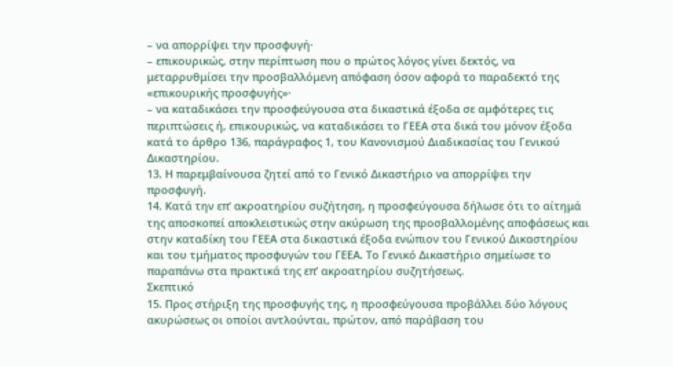– να απορρίψει την προσφυγή·
– επικουρικώς, στην περίπτωση που ο πρώτος λόγος γίνει δεκτός, να μεταρρυθμίσει την προσβαλλόμενη απόφαση όσον αφορά το παραδεκτό της «επικουρικής προσφυγής»·
– να καταδικάσει την προσφεύγουσα στα δικαστικά έξοδα σε αμφότερες τις περιπτώσεις ή, επικουρικώς, να καταδικάσει το ΓΕΕΑ στα δικά του μόνον έξοδα κατά το άρθρο 136, παράγραφος 1, του Κανονισμού Διαδικασίας του Γενικού Δικαστηρίου.
13. Η παρεμβαίνουσα ζητεί από το Γενικό Δικαστήριο να απορρίψει την προσφυγή.
14. Κατά την επ’ ακροατηρίου συζήτηση, η προσφεύγουσα δήλωσε ότι το αίτημά της αποσκοπεί αποκλειστικώς στην ακύρωση της προσβαλλομένης αποφάσεως και στην καταδίκη του ΓΕΕΑ στα δικαστικά έξοδα ενώπιον του Γενικού Δικαστηρίου και του τμήματος προσφυγών του ΓΕΕΑ. Το Γενικό Δικαστήριο σημείωσε το παραπάνω στα πρακτικά της επ’ ακροατηρίου συζητήσεως.
Σκεπτικό
15. Προς στήριξη της προσφυγής της, η προσφεύγουσα προβάλλει δύο λόγους ακυρώσεως οι οποίοι αντλούνται, πρώτον, από παράβαση του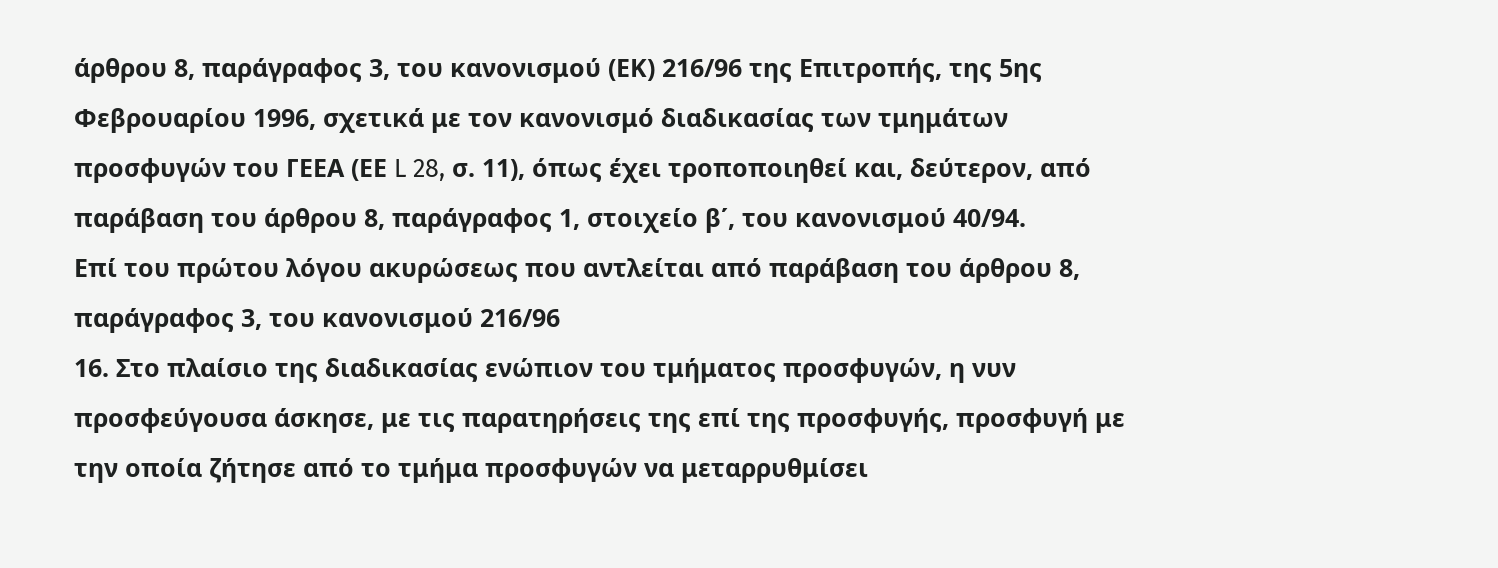άρθρου 8, παράγραφος 3, του κανονισμού (ΕΚ) 216/96 της Επιτροπής, της 5ης Φεβρουαρίου 1996, σχετικά με τον κανονισμό διαδικασίας των τμημάτων προσφυγών του ΓΕΕΑ (ΕΕ L 28, σ. 11), όπως έχει τροποποιηθεί και, δεύτερον, από παράβαση του άρθρου 8, παράγραφος 1, στοιχείο β΄, του κανονισμού 40/94.
Επί του πρώτου λόγου ακυρώσεως που αντλείται από παράβαση του άρθρου 8, παράγραφος 3, του κανονισμού 216/96
16. Στο πλαίσιο της διαδικασίας ενώπιον του τμήματος προσφυγών, η νυν προσφεύγουσα άσκησε, με τις παρατηρήσεις της επί της προσφυγής, προσφυγή με την οποία ζήτησε από το τμήμα προσφυγών να μεταρρυθμίσει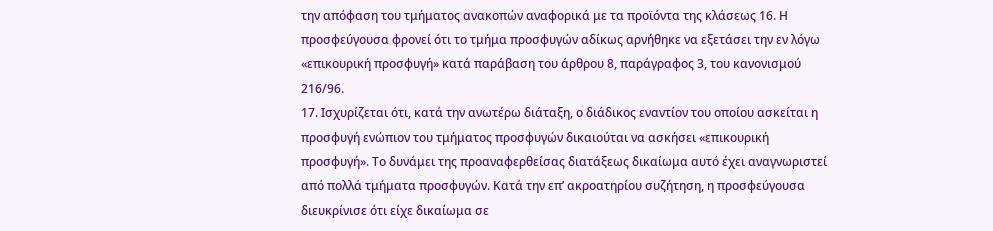την απόφαση του τμήματος ανακοπών αναφορικά με τα προϊόντα της κλάσεως 16. Η προσφεύγουσα φρονεί ότι το τμήμα προσφυγών αδίκως αρνήθηκε να εξετάσει την εν λόγω «επικουρική προσφυγή» κατά παράβαση του άρθρου 8, παράγραφος 3, του κανονισμού 216/96.
17. Ισχυρίζεται ότι, κατά την ανωτέρω διάταξη, ο διάδικος εναντίον του οποίου ασκείται η προσφυγή ενώπιον του τμήματος προσφυγών δικαιούται να ασκήσει «επικουρική προσφυγή». Το δυνάμει της προαναφερθείσας διατάξεως δικαίωμα αυτό έχει αναγνωριστεί από πολλά τμήματα προσφυγών. Κατά την επ’ ακροατηρίου συζήτηση, η προσφεύγουσα διευκρίνισε ότι είχε δικαίωμα σε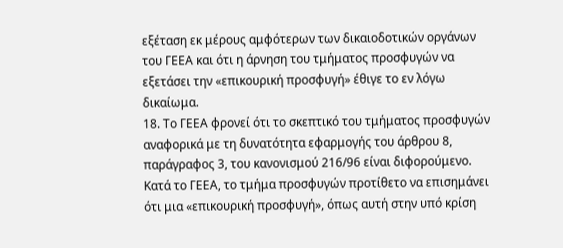εξέταση εκ μέρους αμφότερων των δικαιοδοτικών οργάνων του ΓΕΕΑ και ότι η άρνηση του τμήματος προσφυγών να εξετάσει την «επικουρική προσφυγή» έθιγε το εν λόγω δικαίωμα.
18. Το ΓΕΕΑ φρονεί ότι το σκεπτικό του τμήματος προσφυγών αναφορικά με τη δυνατότητα εφαρμογής του άρθρου 8, παράγραφος 3, του κανονισμού 216/96 είναι διφορούμενο. Κατά το ΓΕΕΑ, το τμήμα προσφυγών προτίθετο να επισημάνει ότι μια «επικουρική προσφυγή», όπως αυτή στην υπό κρίση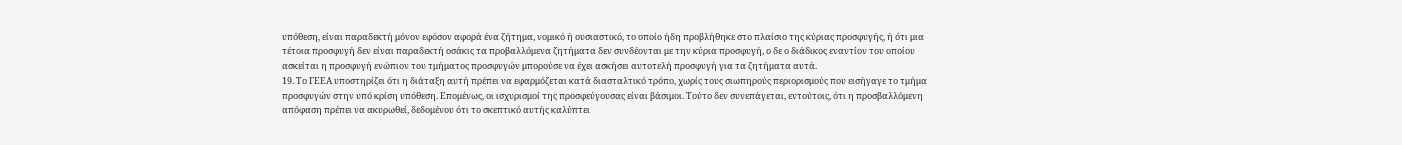υπόθεση, είναι παραδεκτή μόνον εφόσον αφορά ένα ζήτημα, νομικό ή ουσιαστικό, το οποίο ήδη προβλήθηκε στο πλαίσιο της κύριας προσφυγής, ή ότι μια τέτοια προσφυγή δεν είναι παραδεκτή οσάκις τα προβαλλόμενα ζητήματα δεν συνδέονται με την κύρια προσφυγή, ο δε ο διάδικος εναντίον του οποίου ασκείται η προσφυγή ενώπιον του τμήματος προσφυγών μπορούσε να έχει ασκήσει αυτοτελή προσφυγή για τα ζητήματα αυτά.
19. Το ΓΕΕΑ υποστηρίζει ότι η διάταξη αυτή πρέπει να εφαρμόζεται κατά διασταλτικό τρόπο, χωρίς τους σιωπηρούς περιορισμούς που εισήγαγε το τμήμα προσφυγών στην υπό κρίση υπόθεση. Επομένως, οι ισχυρισμοί της προσφεύγουσας είναι βάσιμοι. Τούτο δεν συνεπάγεται, εντούτοις, ότι η προσβαλλόμενη απόφαση πρέπει να ακυρωθεί, δεδομένου ότι το σκεπτικό αυτής καλύπτει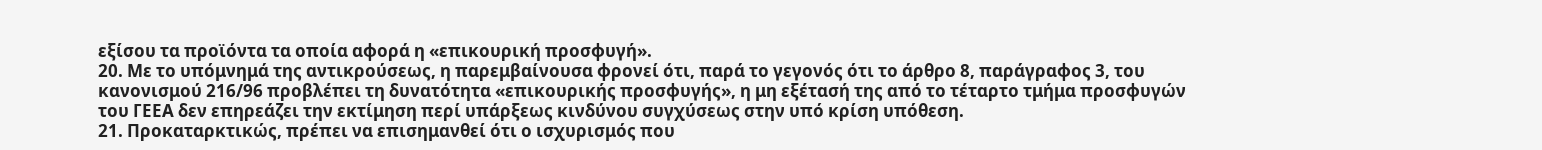εξίσου τα προϊόντα τα οποία αφορά η «επικουρική προσφυγή».
20. Με το υπόμνημά της αντικρούσεως, η παρεμβαίνουσα φρονεί ότι, παρά το γεγονός ότι το άρθρο 8, παράγραφος 3, του κανονισμού 216/96 προβλέπει τη δυνατότητα «επικουρικής προσφυγής», η μη εξέτασή της από το τέταρτο τμήμα προσφυγών του ΓΕΕΑ δεν επηρεάζει την εκτίμηση περί υπάρξεως κινδύνου συγχύσεως στην υπό κρίση υπόθεση.
21. Προκαταρκτικώς, πρέπει να επισημανθεί ότι ο ισχυρισμός που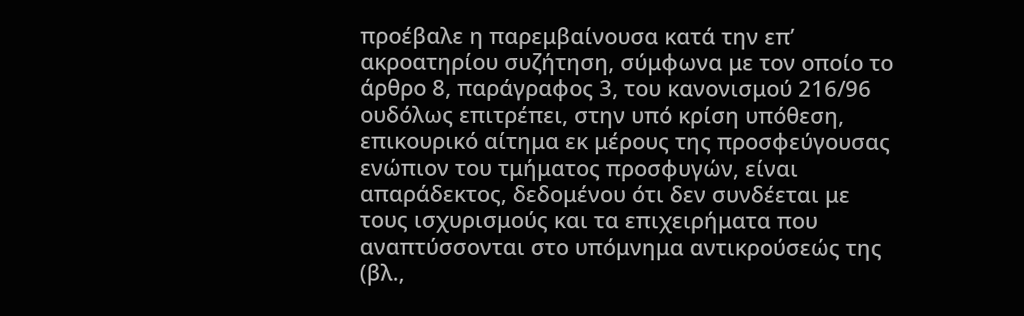προέβαλε η παρεμβαίνουσα κατά την επ’ ακροατηρίου συζήτηση, σύμφωνα με τον οποίο το άρθρο 8, παράγραφος 3, του κανονισμού 216/96 ουδόλως επιτρέπει, στην υπό κρίση υπόθεση, επικουρικό αίτημα εκ μέρους της προσφεύγουσας ενώπιον του τμήματος προσφυγών, είναι απαράδεκτος, δεδομένου ότι δεν συνδέεται με τους ισχυρισμούς και τα επιχειρήματα που αναπτύσσονται στο υπόμνημα αντικρούσεώς της (βλ.,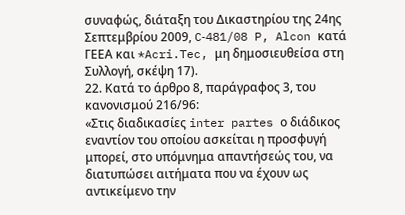συναφώς, διάταξη του Δικαστηρίου της 24ης Σεπτεμβρίου 2009, C‑481/08 P, Alcon κατά ΓΕΕΑ και *Acri.Tec, μη δημοσιευθείσα στη Συλλογή, σκέψη 17).
22. Κατά το άρθρο 8, παράγραφος 3, του κανονισμού 216/96:
«Στις διαδικασίες inter partes ο διάδικος εναντίον του οποίου ασκείται η προσφυγή μπορεί, στο υπόμνημα απαντήσεώς του, να διατυπώσει αιτήματα που να έχουν ως αντικείμενο την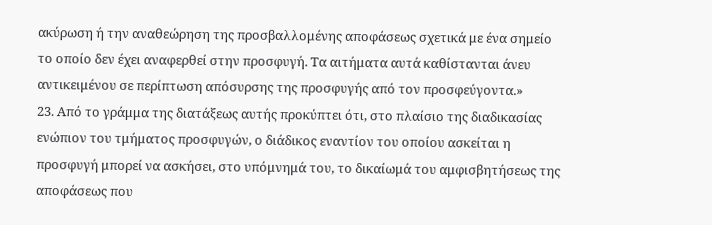ακύρωση ή την αναθεώρηση της προσβαλλομένης αποφάσεως σχετικά με ένα σημείο το οποίο δεν έχει αναφερθεί στην προσφυγή. Τα αιτήματα αυτά καθίστανται άνευ αντικειμένου σε περίπτωση απόσυρσης της προσφυγής από τον προσφεύγοντα.»
23. Από το γράμμα της διατάξεως αυτής προκύπτει ότι, στο πλαίσιο της διαδικασίας ενώπιον του τμήματος προσφυγών, ο διάδικος εναντίον του οποίου ασκείται η προσφυγή μπορεί να ασκήσει, στο υπόμνημά του, το δικαίωμά του αμφισβητήσεως της αποφάσεως που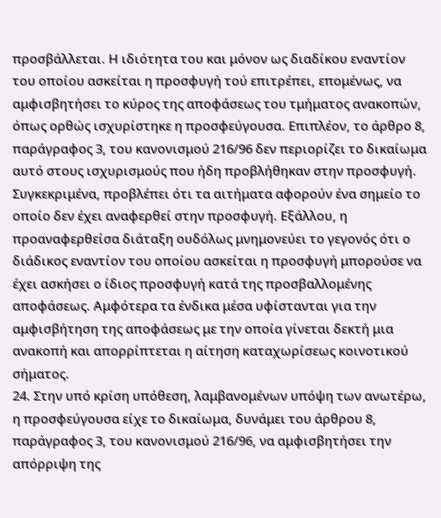προσβάλλεται. Η ιδιότητα του και μόνον ως διαδίκου εναντίον του οποίου ασκείται η προσφυγή τού επιτρέπει, επομένως, να αμφισβητήσει το κύρος της αποφάσεως του τμήματος ανακοπών, όπως ορθώς ισχυρίστηκε η προσφεύγουσα. Επιπλέον, το άρθρο 8, παράγραφος 3, του κανονισμού 216/96 δεν περιορίζει το δικαίωμα αυτό στους ισχυρισμούς που ήδη προβλήθηκαν στην προσφυγή. Συγκεκριμένα, προβλέπει ότι τα αιτήματα αφορούν ένα σημείο το οποίο δεν έχει αναφερθεί στην προσφυγή. Εξάλλου, η προαναφερθείσα διάταξη ουδόλως μνημονεύει το γεγονός ότι ο διάδικος εναντίον του οποίου ασκείται η προσφυγή μπορούσε να έχει ασκήσει ο ίδιος προσφυγή κατά της προσβαλλομένης αποφάσεως. Αμφότερα τα ένδικα μέσα υφίστανται για την αμφισβήτηση της αποφάσεως με την οποία γίνεται δεκτή μια ανακοπή και απορρίπτεται η αίτηση καταχωρίσεως κοινοτικού σήματος.
24. Στην υπό κρίση υπόθεση, λαμβανομένων υπόψη των ανωτέρω, η προσφεύγουσα είχε το δικαίωμα, δυνάμει του άρθρου 8, παράγραφος 3, του κανονισμού 216/96, να αμφισβητήσει την απόρριψη της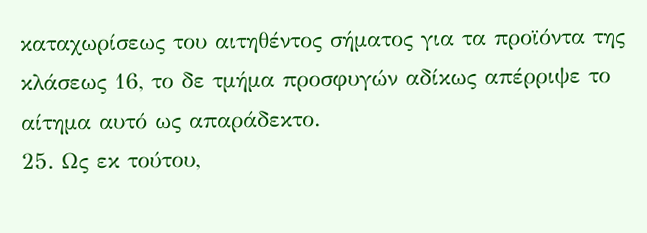καταχωρίσεως του αιτηθέντος σήματος για τα προϊόντα της κλάσεως 16, το δε τμήμα προσφυγών αδίκως απέρριψε το αίτημα αυτό ως απαράδεκτο.
25. Ως εκ τούτου,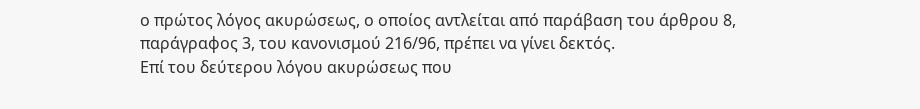ο πρώτος λόγος ακυρώσεως, ο οποίος αντλείται από παράβαση του άρθρου 8, παράγραφος 3, του κανονισμού 216/96, πρέπει να γίνει δεκτός.
Επί του δεύτερου λόγου ακυρώσεως που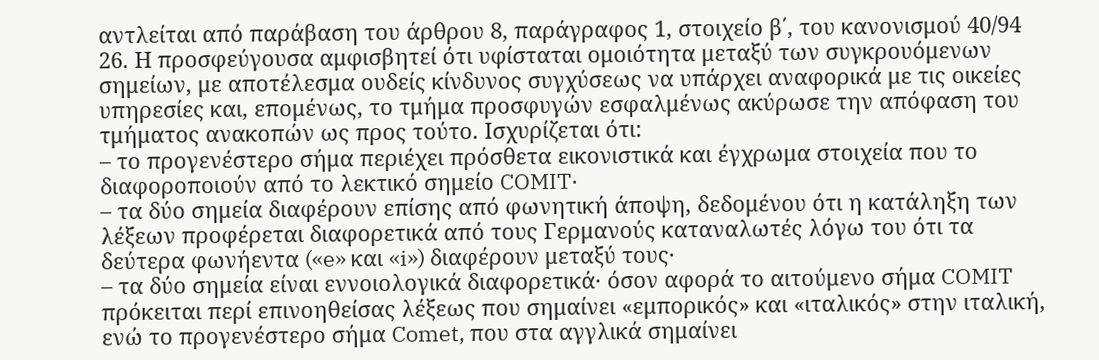αντλείται από παράβαση του άρθρου 8, παράγραφος 1, στοιχείο β΄, του κανονισμού 40/94
26. Η προσφεύγουσα αμφισβητεί ότι υφίσταται ομοιότητα μεταξύ των συγκρουόμενων σημείων, με αποτέλεσμα ουδείς κίνδυνος συγχύσεως να υπάρχει αναφορικά με τις οικείες υπηρεσίες και, επομένως, το τμήμα προσφυγών εσφαλμένως ακύρωσε την απόφαση του τμήματος ανακοπών ως προς τούτο. Ισχυρίζεται ότι:
– το προγενέστερο σήμα περιέχει πρόσθετα εικονιστικά και έγχρωμα στοιχεία που το διαφοροποιούν από το λεκτικό σημείο COMIT·
– τα δύο σημεία διαφέρουν επίσης από φωνητική άποψη, δεδομένου ότι η κατάληξη των λέξεων προφέρεται διαφορετικά από τους Γερμανούς καταναλωτές λόγω του ότι τα δεύτερα φωνήεντα («e» και «i») διαφέρουν μεταξύ τους·
– τα δύο σημεία είναι εννοιολογικά διαφορετικά· όσον αφορά το αιτούμενο σήμα COMIT πρόκειται περί επινοηθείσας λέξεως που σημαίνει «εμπορικός» και «ιταλικός» στην ιταλική, ενώ το προγενέστερο σήμα Comet, που στα αγγλικά σημαίνει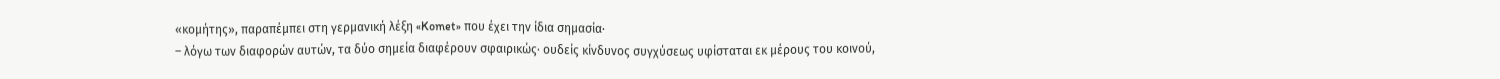«κομήτης», παραπέμπει στη γερμανική λέξη «Komet» που έχει την ίδια σημασία·
– λόγω των διαφορών αυτών, τα δύο σημεία διαφέρουν σφαιρικώς· ουδείς κίνδυνος συγχύσεως υφίσταται εκ μέρους του κοινού,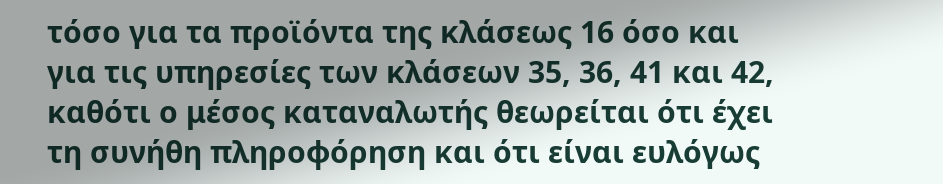τόσο για τα προϊόντα της κλάσεως 16 όσο και για τις υπηρεσίες των κλάσεων 35, 36, 41 και 42, καθότι ο μέσος καταναλωτής θεωρείται ότι έχει τη συνήθη πληροφόρηση και ότι είναι ευλόγως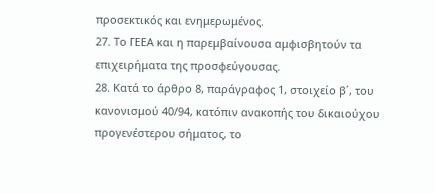προσεκτικός και ενημερωμένος.
27. Το ΓΕΕΑ και η παρεμβαίνουσα αμφισβητούν τα επιχειρήματα της προσφεύγουσας.
28. Κατά το άρθρο 8, παράγραφος 1, στοιχείο β΄, του κανονισμού 40/94, κατόπιν ανακοπής του δικαιούχου προγενέστερου σήματος, το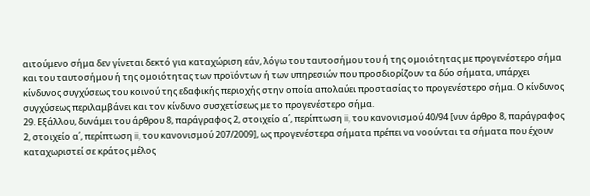αιτούμενο σήμα δεν γίνεται δεκτό για καταχώριση εάν, λόγω του ταυτοσήμου του ή της ομοιότητας με προγενέστερο σήμα και του ταυτοσήμου ή της ομοιότητας των προϊόντων ή των υπηρεσιών που προσδιορίζουν τα δύο σήματα, υπάρχει κίνδυνος συγχύσεως του κοινού της εδαφικής περιοχής στην οποία απολαύει προστασίας το προγενέστερο σήμα. Ο κίνδυνος συγχύσεως περιλαμβάνει και τον κίνδυνο συσχετίσεως με το προγενέστερο σήμα.
29. Εξάλλου, δυνάμει του άρθρου 8, παράγραφος 2, στοιχείο α΄, περίπτωση ii, του κανονισμού 40/94 [νυν άρθρο 8, παράγραφος 2, στοιχείο α΄, περίπτωση ii, του κανονισμού 207/2009], ως προγενέστερα σήματα πρέπει να νοούνται τα σήματα που έχουν καταχωριστεί σε κράτος μέλος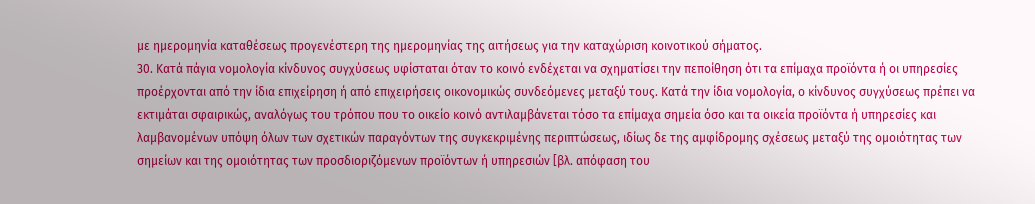με ημερομηνία καταθέσεως προγενέστερη της ημερομηνίας της αιτήσεως για την καταχώριση κοινοτικού σήματος.
30. Κατά πάγια νομολογία κίνδυνος συγχύσεως υφίσταται όταν το κοινό ενδέχεται να σχηματίσει την πεποίθηση ότι τα επίμαχα προϊόντα ή οι υπηρεσίες προέρχονται από την ίδια επιχείρηση ή από επιχειρήσεις οικονομικώς συνδεόμενες μεταξύ τους. Κατά την ίδια νομολογία, ο κίνδυνος συγχύσεως πρέπει να εκτιμάται σφαιρικώς, αναλόγως του τρόπου που το οικείο κοινό αντιλαμβάνεται τόσο τα επίμαχα σημεία όσο και τα οικεία προϊόντα ή υπηρεσίες και λαμβανομένων υπόψη όλων των σχετικών παραγόντων της συγκεκριμένης περιπτώσεως, ιδίως δε της αμφίδρομης σχέσεως μεταξύ της ομοιότητας των σημείων και της ομοιότητας των προσδιοριζόμενων προϊόντων ή υπηρεσιών [βλ. απόφαση του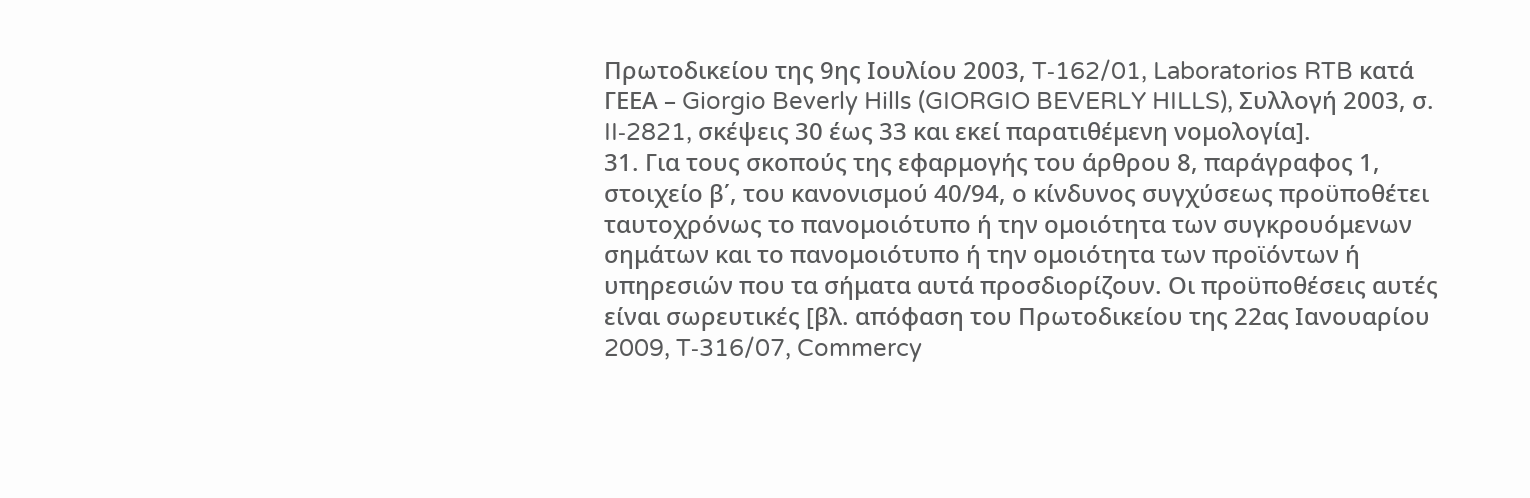Πρωτοδικείου της 9ης Ιουλίου 2003, T‑162/01, Laboratorios RTB κατά ΓΕΕΑ – Giorgio Beverly Hills (GIORGIO BEVERLY HILLS), Συλλογή 2003, σ. II‑2821, σκέψεις 30 έως 33 και εκεί παρατιθέμενη νομολογία].
31. Για τους σκοπούς της εφαρμογής του άρθρου 8, παράγραφος 1, στοιχείο β΄, του κανονισμού 40/94, ο κίνδυνος συγχύσεως προϋποθέτει ταυτοχρόνως το πανομοιότυπο ή την ομοιότητα των συγκρουόμενων σημάτων και το πανομοιότυπο ή την ομοιότητα των προϊόντων ή υπηρεσιών που τα σήματα αυτά προσδιορίζουν. Οι προϋποθέσεις αυτές είναι σωρευτικές [βλ. απόφαση του Πρωτοδικείου της 22ας Ιανουαρίου 2009, T‑316/07, Commercy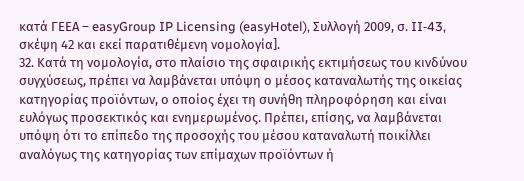κατά ΓΕΕΑ – easyGroup IP Licensing (easyHotel), Συλλογή 2009, σ. II‑43, σκέψη 42 και εκεί παρατιθέμενη νομολογία].
32. Κατά τη νομολογία, στο πλαίσιο της σφαιρικής εκτιμήσεως του κινδύνου συγχύσεως, πρέπει να λαμβάνεται υπόψη ο μέσος καταναλωτής της οικείας κατηγορίας προϊόντων, ο οποίος έχει τη συνήθη πληροφόρηση και είναι ευλόγως προσεκτικός και ενημερωμένος. Πρέπει, επίσης, να λαμβάνεται υπόψη ότι το επίπεδο της προσοχής του μέσου καταναλωτή ποικίλλει αναλόγως της κατηγορίας των επίμαχων προϊόντων ή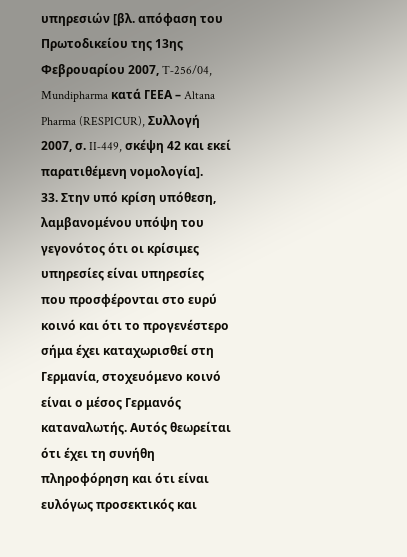υπηρεσιών [βλ. απόφαση του Πρωτοδικείου της 13ης Φεβρουαρίου 2007, T‑256/04, Mundipharma κατά ΓΕΕΑ – Altana Pharma (RESPICUR), Συλλογή 2007, σ. II‑449, σκέψη 42 και εκεί παρατιθέμενη νομολογία].
33. Στην υπό κρίση υπόθεση, λαμβανομένου υπόψη του γεγονότος ότι οι κρίσιμες υπηρεσίες είναι υπηρεσίες που προσφέρονται στο ευρύ κοινό και ότι το προγενέστερο σήμα έχει καταχωρισθεί στη Γερμανία, στοχευόμενο κοινό είναι ο μέσος Γερμανός καταναλωτής. Αυτός θεωρείται ότι έχει τη συνήθη πληροφόρηση και ότι είναι ευλόγως προσεκτικός και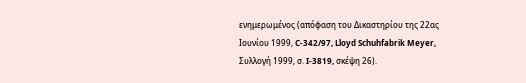ενημερωμένος (απόφαση του Δικαστηρίου της 22ας Ιουνίου 1999, C‑342/97, Lloyd Schuhfabrik Meyer, Συλλογή 1999, σ. I‑3819, σκέψη 26).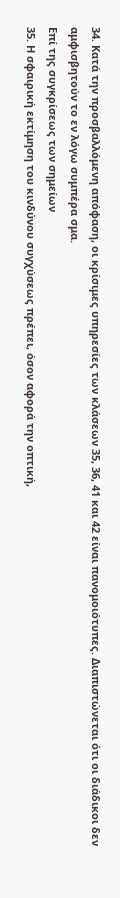34. Κατά την προσβαλλόμενη απόφαση, οι κρίσιμες υπηρεσίες των κλάσεων 35, 36, 41 και 42 είναι πανομοιότυπες. Διαπιστώνεται ότι οι διάδικοι δεν αμφισβητούν το εν λόγω συμπέρα σμα.
Επί της συγκρίσεως των σημείων
35. Η σφαιρική εκτίμηση του κινδύνου συγχύσεως πρέπει, όσον αφορά την οπτική,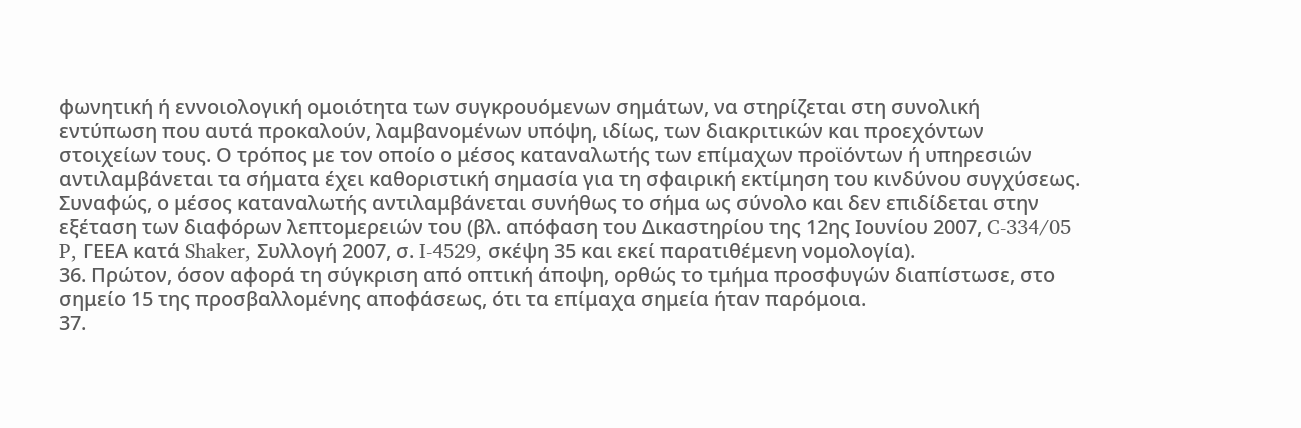φωνητική ή εννοιολογική ομοιότητα των συγκρουόμενων σημάτων, να στηρίζεται στη συνολική εντύπωση που αυτά προκαλούν, λαμβανομένων υπόψη, ιδίως, των διακριτικών και προεχόντων στοιχείων τους. Ο τρόπος με τον οποίο ο μέσος καταναλωτής των επίμαχων προϊόντων ή υπηρεσιών αντιλαμβάνεται τα σήματα έχει καθοριστική σημασία για τη σφαιρική εκτίμηση του κινδύνου συγχύσεως. Συναφώς, ο μέσος καταναλωτής αντιλαμβάνεται συνήθως το σήμα ως σύνολο και δεν επιδίδεται στην εξέταση των διαφόρων λεπτομερειών του (βλ. απόφαση του Δικαστηρίου της 12ης Ιουνίου 2007, C‑334/05 P, ΓΕΕΑ κατά Shaker, Συλλογή 2007, σ. I‑4529, σκέψη 35 και εκεί παρατιθέμενη νομολογία).
36. Πρώτον, όσον αφορά τη σύγκριση από οπτική άποψη, ορθώς το τμήμα προσφυγών διαπίστωσε, στο σημείο 15 της προσβαλλομένης αποφάσεως, ότι τα επίμαχα σημεία ήταν παρόμοια.
37.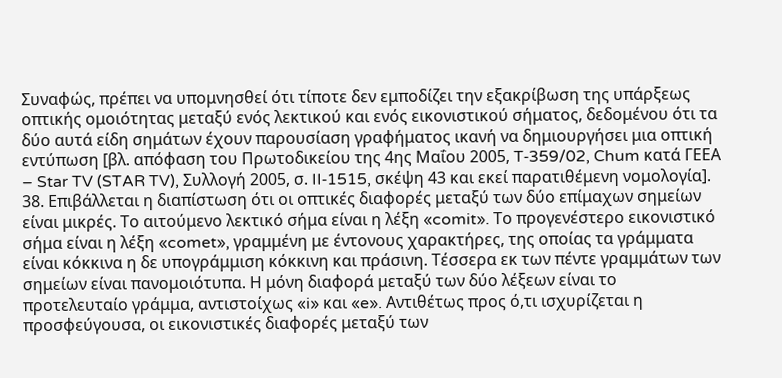Συναφώς, πρέπει να υπομνησθεί ότι τίποτε δεν εμποδίζει την εξακρίβωση της υπάρξεως οπτικής ομοιότητας μεταξύ ενός λεκτικού και ενός εικονιστικού σήματος, δεδομένου ότι τα δύο αυτά είδη σημάτων έχουν παρουσίαση γραφήματος ικανή να δημιουργήσει μια οπτική εντύπωση [βλ. απόφαση του Πρωτοδικείου της 4ης Μαΐου 2005, T‑359/02, Chum κατά ΓΕΕΑ – Star TV (STAR TV), Συλλογή 2005, σ. II‑1515, σκέψη 43 και εκεί παρατιθέμενη νομολογία].
38. Επιβάλλεται η διαπίστωση ότι οι οπτικές διαφορές μεταξύ των δύο επίμαχων σημείων είναι μικρές. Το αιτούμενο λεκτικό σήμα είναι η λέξη «comit». Το προγενέστερο εικονιστικό σήμα είναι η λέξη «comet», γραμμένη με έντονους χαρακτήρες, της οποίας τα γράμματα είναι κόκκινα η δε υπογράμμιση κόκκινη και πράσινη. Τέσσερα εκ των πέντε γραμμάτων των σημείων είναι πανομοιότυπα. Η μόνη διαφορά μεταξύ των δύο λέξεων είναι το προτελευταίο γράμμα, αντιστοίχως «i» και «e». Αντιθέτως προς ό,τι ισχυρίζεται η προσφεύγουσα, οι εικονιστικές διαφορές μεταξύ των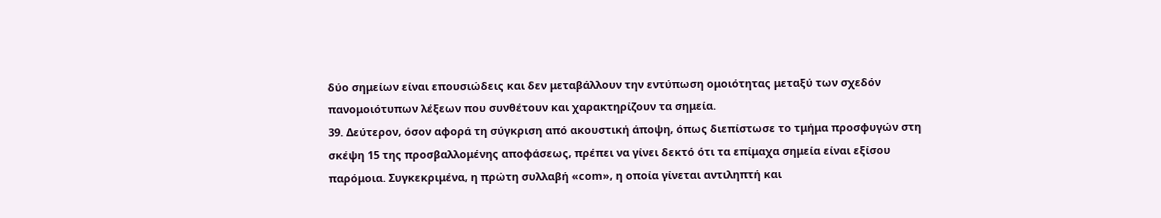δύο σημείων είναι επουσιώδεις και δεν μεταβάλλουν την εντύπωση ομοιότητας μεταξύ των σχεδόν πανομοιότυπων λέξεων που συνθέτουν και χαρακτηρίζουν τα σημεία.
39. Δεύτερον, όσον αφορά τη σύγκριση από ακουστική άποψη, όπως διεπίστωσε το τμήμα προσφυγών στη σκέψη 15 της προσβαλλομένης αποφάσεως, πρέπει να γίνει δεκτό ότι τα επίμαχα σημεία είναι εξίσου παρόμοια. Συγκεκριμένα, η πρώτη συλλαβή «com», η οποία γίνεται αντιληπτή και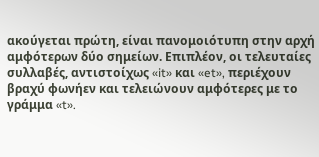ακούγεται πρώτη, είναι πανομοιότυπη στην αρχή αμφότερων δύο σημείων. Επιπλέον, οι τελευταίες συλλαβές, αντιστοίχως «it» και «et», περιέχουν βραχύ φωνήεν και τελειώνουν αμφότερες με το γράμμα «t».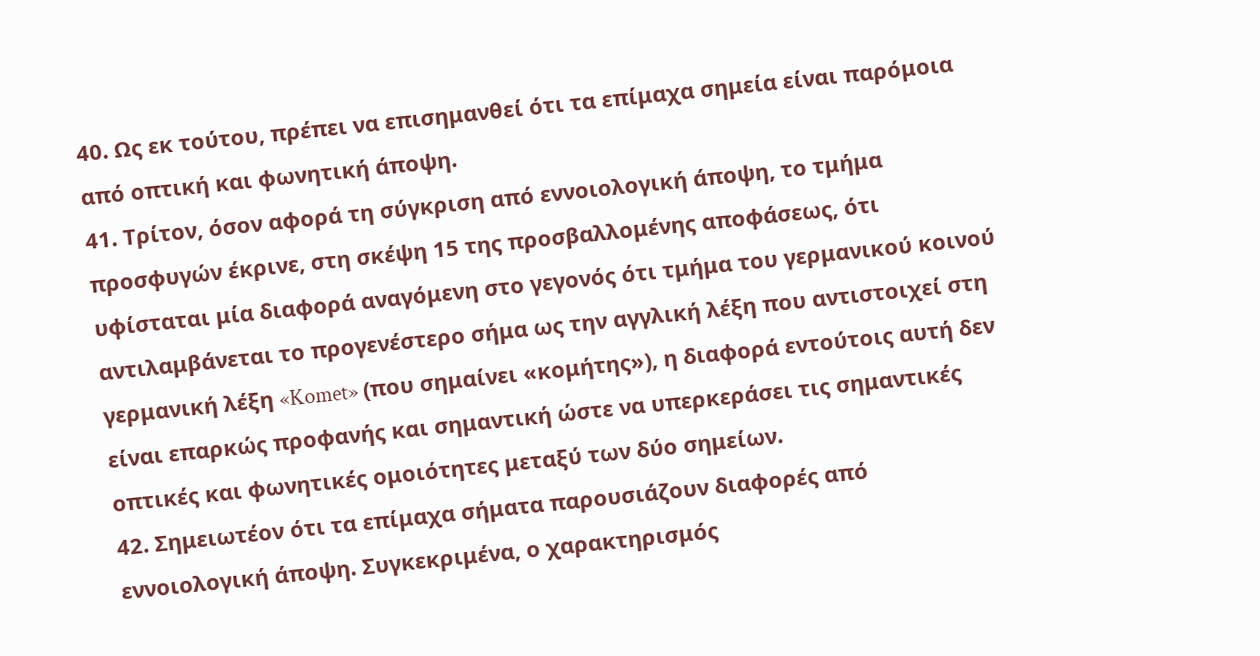40. Ως εκ τούτου, πρέπει να επισημανθεί ότι τα επίμαχα σημεία είναι παρόμοια από οπτική και φωνητική άποψη.
41. Τρίτον, όσον αφορά τη σύγκριση από εννοιολογική άποψη, το τμήμα προσφυγών έκρινε, στη σκέψη 15 της προσβαλλομένης αποφάσεως, ότι υφίσταται μία διαφορά αναγόμενη στο γεγονός ότι τμήμα του γερμανικού κοινού αντιλαμβάνεται το προγενέστερο σήμα ως την αγγλική λέξη που αντιστοιχεί στη γερμανική λέξη «Komet» (που σημαίνει «κομήτης»), η διαφορά εντούτοις αυτή δεν είναι επαρκώς προφανής και σημαντική ώστε να υπερκεράσει τις σημαντικές οπτικές και φωνητικές ομοιότητες μεταξύ των δύο σημείων.
42. Σημειωτέον ότι τα επίμαχα σήματα παρουσιάζουν διαφορές από εννοιολογική άποψη. Συγκεκριμένα, ο χαρακτηρισμός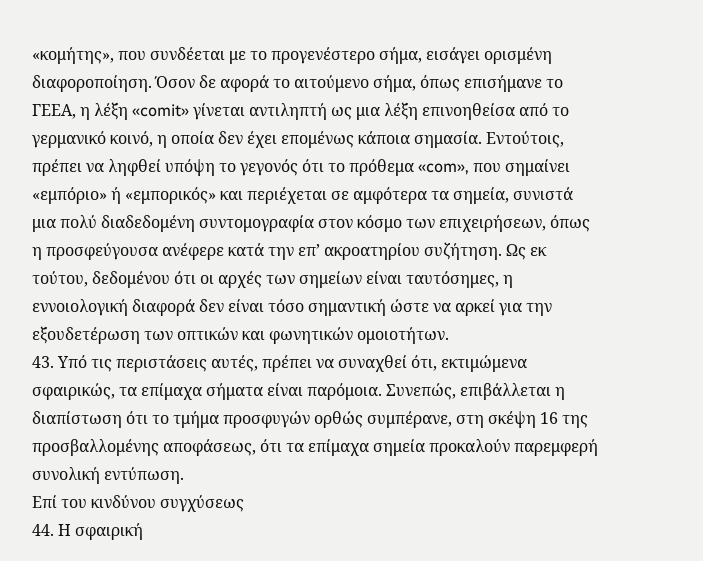«κομήτης», που συνδέεται με το προγενέστερο σήμα, εισάγει ορισμένη διαφοροποίηση. Όσον δε αφορά το αιτούμενο σήμα, όπως επισήμανε το ΓΕΕΑ, η λέξη «comit» γίνεται αντιληπτή ως μια λέξη επινοηθείσα από το γερμανικό κοινό, η οποία δεν έχει επομένως κάποια σημασία. Εντούτοις, πρέπει να ληφθεί υπόψη το γεγονός ότι το πρόθεμα «com», που σημαίνει «εμπόριο» ή «εμπορικός» και περιέχεται σε αμφότερα τα σημεία, συνιστά μια πολύ διαδεδομένη συντομογραφία στον κόσμο των επιχειρήσεων, όπως η προσφεύγουσα ανέφερε κατά την επ’ ακροατηρίου συζήτηση. Ως εκ τούτου, δεδομένου ότι οι αρχές των σημείων είναι ταυτόσημες, η εννοιολογική διαφορά δεν είναι τόσο σημαντική ώστε να αρκεί για την εξουδετέρωση των οπτικών και φωνητικών ομοιοτήτων.
43. Υπό τις περιστάσεις αυτές, πρέπει να συναχθεί ότι, εκτιμώμενα σφαιρικώς, τα επίμαχα σήματα είναι παρόμοια. Συνεπώς, επιβάλλεται η διαπίστωση ότι το τμήμα προσφυγών ορθώς συμπέρανε, στη σκέψη 16 της προσβαλλομένης αποφάσεως, ότι τα επίμαχα σημεία προκαλούν παρεμφερή συνολική εντύπωση.
Επί του κινδύνου συγχύσεως
44. Η σφαιρική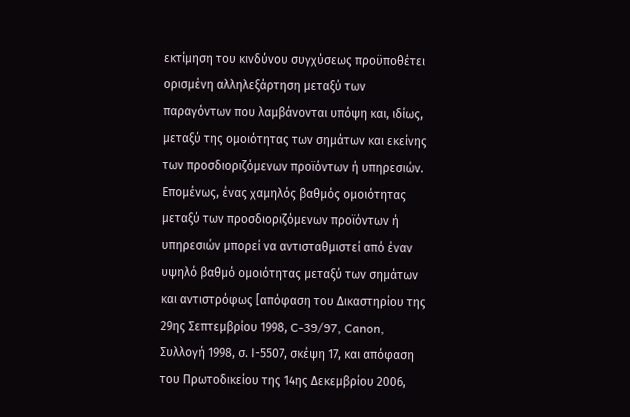εκτίμηση του κινδύνου συγχύσεως προϋποθέτει ορισμένη αλληλεξάρτηση μεταξύ των παραγόντων που λαμβάνονται υπόψη και, ιδίως, μεταξύ της ομοιότητας των σημάτων και εκείνης των προσδιοριζόμενων προϊόντων ή υπηρεσιών. Επομένως, ένας χαμηλός βαθμός ομοιότητας μεταξύ των προσδιοριζόμενων προϊόντων ή υπηρεσιών μπορεί να αντισταθμιστεί από έναν υψηλό βαθμό ομοιότητας μεταξύ των σημάτων και αντιστρόφως [απόφαση του Δικαστηρίου της 29ης Σεπτεμβρίου 1998, C-39/97, Canon, Συλλογή 1998, σ. Ι-5507, σκέψη 17, και απόφαση του Πρωτοδικείου της 14ης Δεκεμβρίου 2006,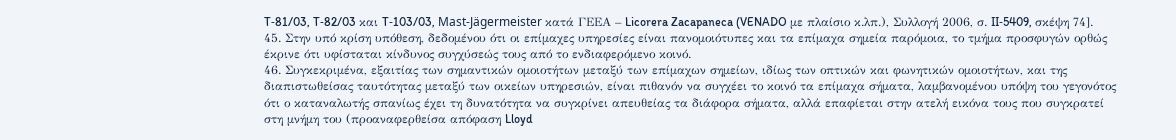T‑81/03, T‑82/03 και T‑103/03, Mast-Jägermeister κατά ΓΕΕΑ – Licorera Zacapaneca (VENADO με πλαίσιο κ.λπ.), Συλλογή 2006, σ. II‑5409, σκέψη 74].
45. Στην υπό κρίση υπόθεση, δεδομένου ότι οι επίμαχες υπηρεσίες είναι πανομοιότυπες και τα επίμαχα σημεία παρόμοια, το τμήμα προσφυγών ορθώς έκρινε ότι υφίσταται κίνδυνος συγχύσεώς τους από το ενδιαφερόμενο κοινό.
46. Συγκεκριμένα, εξαιτίας των σημαντικών ομοιοτήτων μεταξύ των επίμαχων σημείων, ιδίως των οπτικών και φωνητικών ομοιοτήτων, και της διαπιστωθείσας ταυτότητας μεταξύ των οικείων υπηρεσιών, είναι πιθανόν να συγχέει το κοινό τα επίμαχα σήματα, λαμβανομένου υπόψη του γεγονότος ότι ο καταναλωτής σπανίως έχει τη δυνατότητα να συγκρίνει απευθείας τα διάφορα σήματα, αλλά επαφίεται στην ατελή εικόνα τους που συγκρατεί στη μνήμη του (προαναφερθείσα απόφαση Lloyd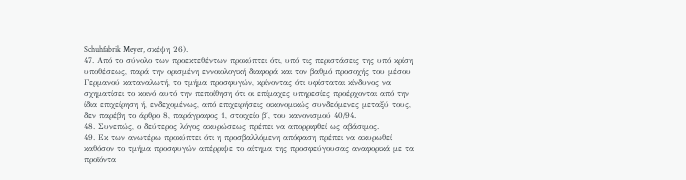Schuhfabrik Meyer, σκέψη 26).
47. Από το σύνολο των προεκτεθέντων προκύπτει ότι, υπό τις περιστάσεις της υπό κρίση υποθέσεως, παρά την ορισμένη εννοιολογική διαφορά και τον βαθμό προσοχής του μέσου Γερμανού καταναλωτή, το τμήμα προσφυγών, κρίνοντας ότι υφίσταται κίνδυνος να σχηματίσει το κοινό αυτό την πεποίθηση ότι οι επίμαχες υπηρεσίες προέρχονται από την ίδια επιχείρηση ή, ενδεχομένως, από επιχειρήσεις οικονομικώς συνδεόμενες μεταξύ τους, δεν παρέβη το άρθρο 8, παράγραφος 1, στοιχείο β΄, του κανονισμού 40/94.
48. Συνεπώς, ο δεύτερος λόγος ακυρώσεως πρέπει να απορριφθεί ως αβάσιμος.
49. Εκ των ανωτέρω προκύπτει ότι η προσβαλλόμενη απόφαση πρέπει να ακυρωθεί καθόσον το τμήμα προσφυγών απέρριψε το αίτημα της προσφεύγουσας αναφορικά με τα προϊόντα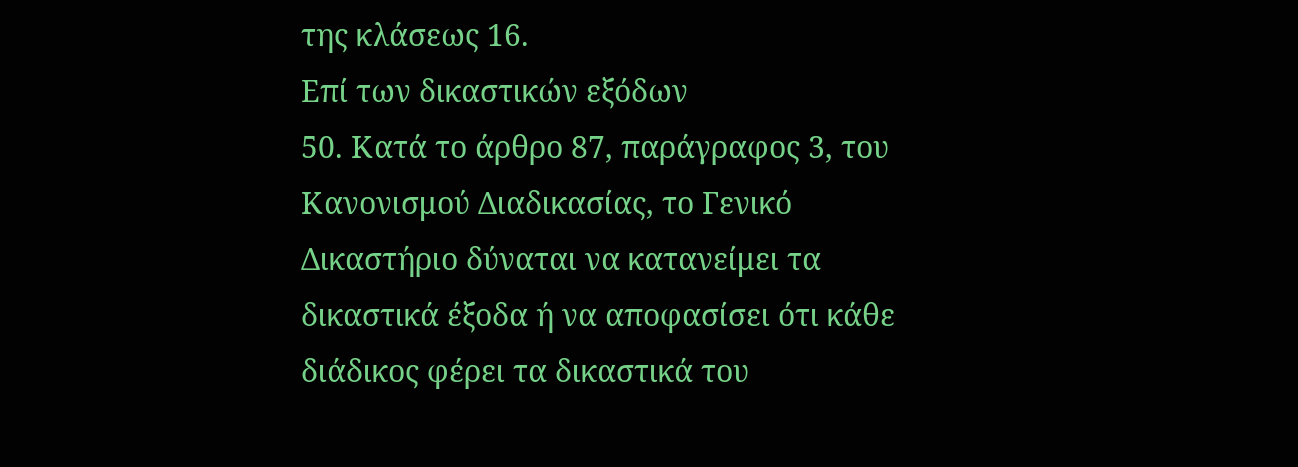της κλάσεως 16.
Επί των δικαστικών εξόδων
50. Κατά το άρθρο 87, παράγραφος 3, του Κανονισμού Διαδικασίας, το Γενικό Δικαστήριο δύναται να κατανείμει τα δικαστικά έξοδα ή να αποφασίσει ότι κάθε διάδικος φέρει τα δικαστικά του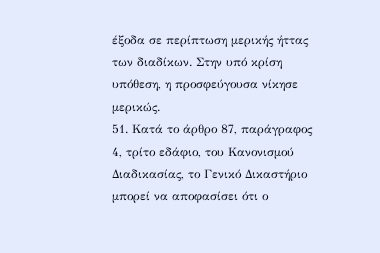έξοδα σε περίπτωση μερικής ήττας των διαδίκων. Στην υπό κρίση υπόθεση, η προσφεύγουσα νίκησε μερικώς.
51. Κατά το άρθρο 87, παράγραφος 4, τρίτο εδάφιο, του Κανονισμού Διαδικασίας, το Γενικό Δικαστήριο μπορεί να αποφασίσει ότι ο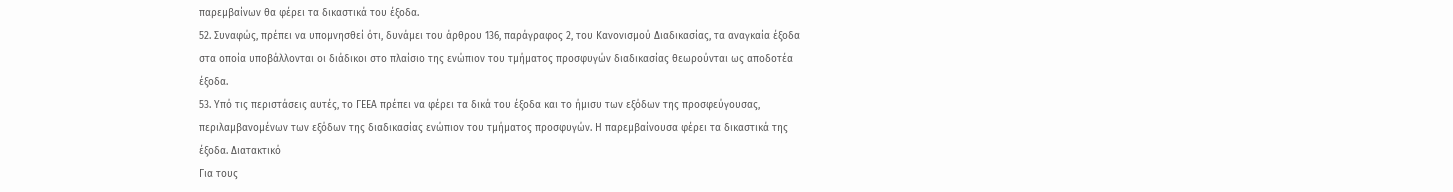παρεμβαίνων θα φέρει τα δικαστικά του έξοδα.
52. Συναφώς, πρέπει να υπομνησθεί ότι, δυνάμει του άρθρου 136, παράγραφος 2, του Κανονισμού Διαδικασίας, τα αναγκαία έξοδα στα οποία υποβάλλονται οι διάδικοι στο πλαίσιο της ενώπιον του τμήματος προσφυγών διαδικασίας θεωρούνται ως αποδοτέα έξοδα.
53. Υπό τις περιστάσεις αυτές, το ΓΕΕΑ πρέπει να φέρει τα δικά του έξοδα και το ήμισυ των εξόδων της προσφεύγουσας, περιλαμβανομένων των εξόδων της διαδικασίας ενώπιον του τμήματος προσφυγών. Η παρεμβαίνουσα φέρει τα δικαστικά της έξοδα. Διατακτικό
Για τους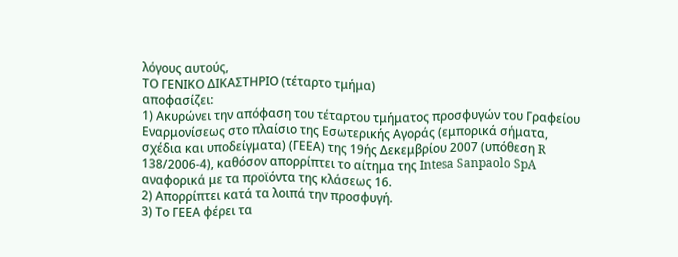λόγους αυτούς,
ΤΟ ΓΕΝΙΚΟ ΔΙΚΑΣΤΗΡΙΟ (τέταρτο τμήμα)
αποφασίζει:
1) Ακυρώνει την απόφαση του τέταρτου τμήματος προσφυγών του Γραφείου Εναρμονίσεως στο πλαίσιο της Εσωτερικής Αγοράς (εμπορικά σήματα, σχέδια και υποδείγματα) (ΓΕΕΑ) της 19ής Δεκεμβρίου 2007 (υπόθεση R 138/2006-4), καθόσον απορρίπτει το αίτημα της Intesa Sanpaolo SpA αναφορικά με τα προϊόντα της κλάσεως 16.
2) Απορρίπτει κατά τα λοιπά την προσφυγή.
3) Το ΓΕΕΑ φέρει τα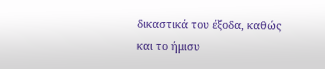δικαστικά του έξοδα, καθώς και το ήμισυ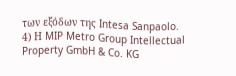των εξόδων της Intesa Sanpaolo.
4) Η MIP Metro Group Intellectual Property GmbH & Co. KG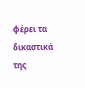φέρει τα δικαστικά της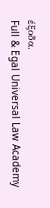έξοδα.
Full & Egal Universal Law Academy